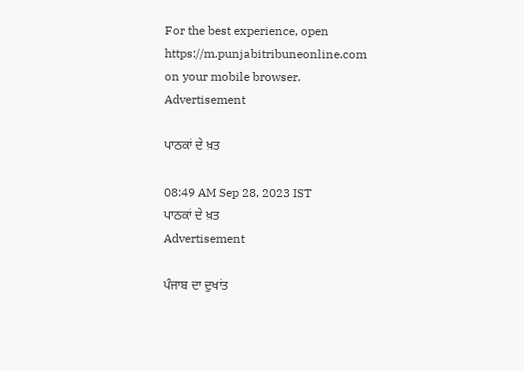For the best experience, open
https://m.punjabitribuneonline.com
on your mobile browser.
Advertisement

ਪਾਠਕਾਂ ਦੇ ਖ਼ਤ

08:49 AM Sep 28, 2023 IST
ਪਾਠਕਾਂ ਦੇ ਖ਼ਤ
Advertisement

ਪੰਜਾਬ ਦਾ ਦੁਖਾਂਤ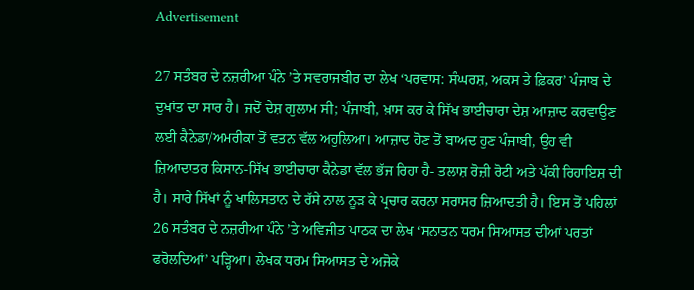Advertisement

27 ਸਤੰਬਰ ਦੇ ਨਜ਼ਰੀਆ ਪੰਨੇ ’ਤੇ ਸਵਰਾਜਬੀਰ ਦਾ ਲੇਖ ‘ਪਰਵਾਸ: ਸੰਘਰਸ਼, ਅਕਸ ਤੇ ਫ਼ਿਕਰ’ ਪੰਜਾਬ ਦੇ ਦੁਖਾਂਤ ਦਾ ਸਾਰ ਹੈ। ਜਦੋਂ ਦੇਸ਼ ਗੁਲਾਮ ਸੀ; ਪੰਜਾਬੀ, ਖ਼ਾਸ ਕਰ ਕੇ ਸਿੱਖ ਭਾਈਚਾਰਾ ਦੇਸ਼ ਆਜ਼ਾਦ ਕਰਵਾਉਣ ਲਈ ਕੈਨੇਡਾ/ਅਮਰੀਕਾ ਤੋਂ ਵਤਨ ਵੱਲ ਅਹੁਲਿਆ। ਆਜ਼ਾਦ ਹੋਣ ਤੋਂ ਬਾਅਦ ਹੁਣ ਪੰਜਾਬੀ, ਉਹ ਵੀ ਜ਼ਿਆਦਾਤਰ ਕਿਸਾਨ-ਸਿੱਖ ਭਾਈਚਾਰਾ ਕੈਨੇਡਾ ਵੱਲ ਭੱਜ ਰਿਹਾ ਹੈ- ਤਲਾਸ਼ ਰੋਜ਼ੀ ਰੋਟੀ ਅਤੇ ਪੱਕੀ ਰਿਹਾਇਸ਼ ਦੀ ਹੈ। ਸਾਰੇ ਸਿੱਖਾਂ ਨੂੰ ਖਾਲਿਸਤਾਨ ਦੇ ਰੱਸੇ ਨਾਲ ਨੂੜ ਕੇ ਪ੍ਰਚਾਰ ਕਰਨਾ ਸਰਾਸਰ ਜ਼ਿਆਦਤੀ ਹੈ। ਇਸ ਤੋਂ ਪਹਿਲਾਂ 26 ਸਤੰਬਰ ਦੇ ਨਜ਼ਰੀਆ ਪੰਨੇ ’ਤੇ ਅਵਿਜੀਤ ਪਾਠਕ ਦਾ ਲੇਖ ‘ਸਨਾਤਨ ਧਰਮ ਸਿਆਸਤ ਦੀਆਂ ਪਰਤਾਂ ਫਰੋਲਦਿਆਂ’ ਪੜ੍ਹਿਆ। ਲੇਖਕ ਧਰਮ ਸਿਆਸਤ ਦੇ ਅਜੋਕੇ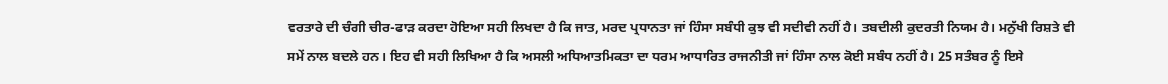ਵਰਤਾਰੇ ਦੀ ਚੰਗੀ ਚੀਰ-ਫਾੜ ਕਰਦਾ ਹੋਇਆ ਸਹੀ ਲਿਖਦਾ ਹੈ ਕਿ ਜਾਤ, ਮਰਦ ਪ੍ਰਧਾਨਤਾ ਜਾਂ ਹਿੰਸਾ ਸਬੰਧੀ ਕੁਝ ਵੀ ਸਦੀਵੀ ਨਹੀਂ ਹੈ। ਤਬਦੀਲੀ ਕੁਦਰਤੀ ਨਿਯਮ ਹੈ। ਮਨੁੱਖੀ ਰਿਸ਼ਤੇ ਵੀ ਸਮੇਂ ਨਾਲ ਬਦਲੇ ਹਨ। ਇਹ ਵੀ ਸਹੀ ਲਿਖਿਆ ਹੈ ਕਿ ਅਸਲੀ ਅਧਿਆਤਮਿਕਤਾ ਦਾ ਧਰਮ ਆਧਾਰਿਤ ਰਾਜਨੀਤੀ ਜਾਂ ਹਿੰਸਾ ਨਾਲ ਕੋਈ ਸਬੰਧ ਨਹੀਂ ਹੈ। 25 ਸਤੰਬਰ ਨੂੰ ਇਸੇ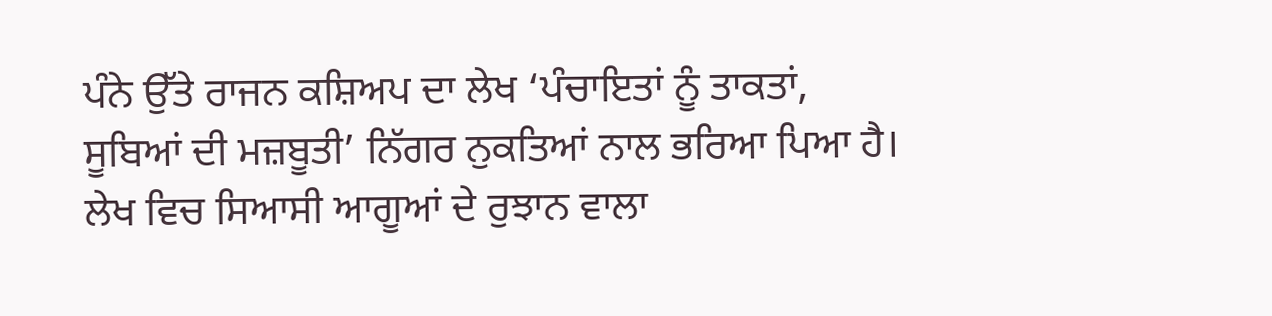ਪੰਨੇ ਉੱਤੇ ਰਾਜਨ ਕਸ਼ਿਅਪ ਦਾ ਲੇਖ ‘ਪੰਚਾਇਤਾਂ ਨੂੰ ਤਾਕਤਾਂ, ਸੂਬਿਆਂ ਦੀ ਮਜ਼ਬੂਤੀ’ ਨਿੱਗਰ ਨੁਕਤਿਆਂ ਨਾਲ ਭਰਿਆ ਪਿਆ ਹੈ। ਲੇਖ ਵਿਚ ਸਿਆਸੀ ਆਗੂਆਂ ਦੇ ਰੁਝਾਨ ਵਾਲਾ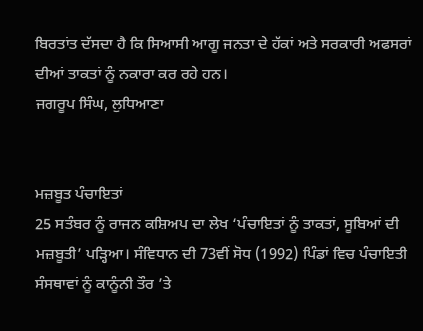ਬਿਰਤਾਂਤ ਦੱਸਦਾ ਹੈ ਕਿ ਸਿਆਸੀ ਆਗੂ ਜਨਤਾ ਦੇ ਹੱਕਾਂ ਅਤੇ ਸਰਕਾਰੀ ਅਫਸਰਾਂ ਦੀਆਂ ਤਾਕਤਾਂ ਨੂੰ ਨਕਾਰਾ ਕਰ ਰਹੇ ਹਨ।
ਜਗਰੂਪ ਸਿੰਘ, ਲੁਧਿਆਣਾ


ਮਜ਼ਬੂਤ ਪੰਚਾਇਤਾਂ
25 ਸਤੰਬਰ ਨੂੰ ਰਾਜਨ ਕਸ਼ਿਅਪ ਦਾ ਲੇਖ ‘ਪੰਚਾਇਤਾਂ ਨੂੰ ਤਾਕਤਾਂ, ਸੂਬਿਆਂ ਦੀ ਮਜ਼ਬੂਤੀ’ ਪੜ੍ਹਿਆ। ਸੰਵਿਧਾਨ ਦੀ 73ਵੀਂ ਸੋਧ (1992) ਪਿੰਡਾਂ ਵਿਚ ਪੰਚਾਇਤੀ ਸੰਸਥਾਵਾਂ ਨੂੰ ਕਾਨੂੰਨੀ ਤੌਰ ’ਤੇ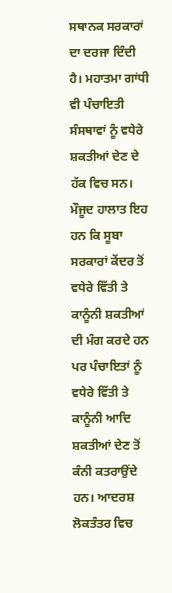ਸਥਾਨਕ ਸਰਕਾਰਾਂ ਦਾ ਦਰਜਾ ਦਿੰਦੀ ਹੈ। ਮਹਾਤਮਾ ਗਾਂਧੀ ਵੀ ਪੰਚਾਇਤੀ ਸੰਸਥਾਵਾਂ ਨੂੰ ਵਧੇਰੇ ਸ਼ਕਤੀਆਂ ਦੇਣ ਦੇ ਹੱਕ ਵਿਚ ਸਨ। ਮੌਜੂਦ ਹਾਲਾਤ ਇਹ ਹਨ ਕਿ ਸੂਬਾ ਸਰਕਾਰਾਂ ਕੇਂਦਰ ਤੋਂ ਵਧੇਰੇ ਵਿੱਤੀ ਤੇ ਕਾਨੂੰਨੀ ਸ਼ਕਤੀਆਂ ਦੀ ਮੰਗ ਕਰਦੇ ਹਨ ਪਰ ਪੰਚਾਇਤਾਂ ਨੂੰ ਵਧੇਰੇ ਵਿੱਤੀ ਤੇ ਕਾਨੂੰਨੀ ਆਦਿ ਸ਼ਕਤੀਆਂ ਦੇਣ ਤੋਂ ਕੰਨੀ ਕਤਰਾਉਂਦੇ ਹਨ। ਆਦਰਸ਼ ਲੋਕਤੰਤਰ ਵਿਚ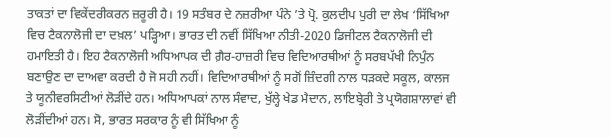ਤਾਕਤਾਂ ਦਾ ਵਿਕੇਂਦਰੀਕਰਨ ਜ਼ਰੂਰੀ ਹੈ। 19 ਸਤੰਬਰ ਦੇ ਨਜ਼ਰੀਆ ਪੰਨੇ ’ਤੇ ਪ੍ਰੋ. ਕੁਲਦੀਪ ਪੁਰੀ ਦਾ ਲੇਖ ‘ਸਿੱਖਿਆ ਵਿਚ ਟੈਕਨਾਲੋਜੀ ਦਾ ਦਖ਼ਲ’ ਪੜ੍ਹਿਆ। ਭਾਰਤ ਦੀ ਨਵੀਂ ਸਿੱਖਿਆ ਨੀਤੀ-2020 ਡਿਜੀਟਲ ਟੈਕਨਾਲੋਜੀ ਦੀ ਹਮਾਇਤੀ ਹੈ। ਇਹ ਟੈਕਨਾਲੋਜੀ ਅਧਿਆਪਕ ਦੀ ਗ਼ੈਰ-ਹਾਜ਼ਰੀ ਵਿਚ ਵਿਦਿਆਰਥੀਆਂ ਨੂੰ ਸਰਬਪੱਖੀ ਨਿਪੁੰਨ ਬਣਾਉਣ ਦਾ ਦਾਅਵਾ ਕਰਦੀ ਹੈ ਜੋ ਸਹੀ ਨਹੀਂ। ਵਿਦਿਆਰਥੀਆਂ ਨੂੰ ਸਗੋਂ ਜ਼ਿੰਦਗੀ ਨਾਲ ਧੜਕਦੇ ਸਕੂਲ, ਕਾਲਜ ਤੇ ਯੂਨੀਵਰਸਿਟੀਆਂ ਲੋੜੀਂਦੇ ਹਨ। ਅਧਿਆਪਕਾਂ ਨਾਲ ਸੰਵਾਦ, ਖੁੱਲ੍ਹੇ ਖੇਡ ਮੈਦਾਨ, ਲਾਇਬ੍ਰੇਰੀ ਤੇ ਪ੍ਰਯੋਗਸ਼ਾਲਾਵਾਂ ਵੀ ਲੋੜੀਂਦੀਆਂ ਹਨ। ਸੋ, ਭਾਰਤ ਸਰਕਾਰ ਨੂੰ ਵੀ ਸਿੱਖਿਆ ਨੂੰ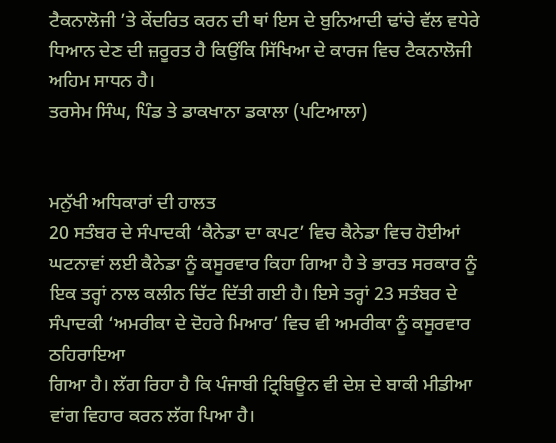ਟੈਕਨਾਲੋਜੀ ’ਤੇ ਕੇਂਦਰਿਤ ਕਰਨ ਦੀ ਥਾਂ ਇਸ ਦੇ ਬੁਨਿਆਦੀ ਢਾਂਚੇ ਵੱਲ ਵਧੇਰੇ ਧਿਆਨ ਦੇਣ ਦੀ ਜ਼ਰੂਰਤ ਹੈ ਕਿਉਂਕਿ ਸਿੱਖਿਆ ਦੇ ਕਾਰਜ ਵਿਚ ਟੈਕਨਾਲੋਜੀ ਅਹਿਮ ਸਾਧਨ ਹੈ।
ਤਰਸੇਮ ਸਿੰਘ, ਪਿੰਡ ਤੇ ਡਾਕਖਾਨਾ ਡਕਾਲਾ (ਪਟਿਆਲਾ)


ਮਨੁੱਖੀ ਅਧਿਕਾਰਾਂ ਦੀ ਹਾਲਤ
20 ਸਤੰਬਰ ਦੇ ਸੰਪਾਦਕੀ ‘ਕੈਨੇਡਾ ਦਾ ਕਪਟ’ ਵਿਚ ਕੈਨੇਡਾ ਵਿਚ ਹੋਈਆਂ ਘਟਨਾਵਾਂ ਲਈ ਕੈਨੇਡਾ ਨੂੰ ਕਸੂਰਵਾਰ ਕਿਹਾ ਗਿਆ ਹੈ ਤੇ ਭਾਰਤ ਸਰਕਾਰ ਨੂੰ ਇਕ ਤਰ੍ਹਾਂ ਨਾਲ ਕਲੀਨ ਚਿੱਟ ਦਿੱਤੀ ਗਈ ਹੈ। ਇਸੇ ਤਰ੍ਹਾਂ 23 ਸਤੰਬਰ ਦੇ ਸੰਪਾਦਕੀ ‘ਅਮਰੀਕਾ ਦੇ ਦੋਹਰੇ ਮਿਆਰ’ ਵਿਚ ਵੀ ਅਮਰੀਕਾ ਨੂੰ ਕਸੂਰਵਾਰ ਠਹਿਰਾਇਆ
ਗਿਆ ਹੈ। ਲੱਗ ਰਿਹਾ ਹੈ ਕਿ ਪੰਜਾਬੀ ਟ੍ਰਿਬਿਊਨ ਵੀ ਦੇਸ਼ ਦੇ ਬਾਕੀ ਮੀਡੀਆ ਵਾਂਗ ਵਿਹਾਰ ਕਰਨ ਲੱਗ ਪਿਆ ਹੈ।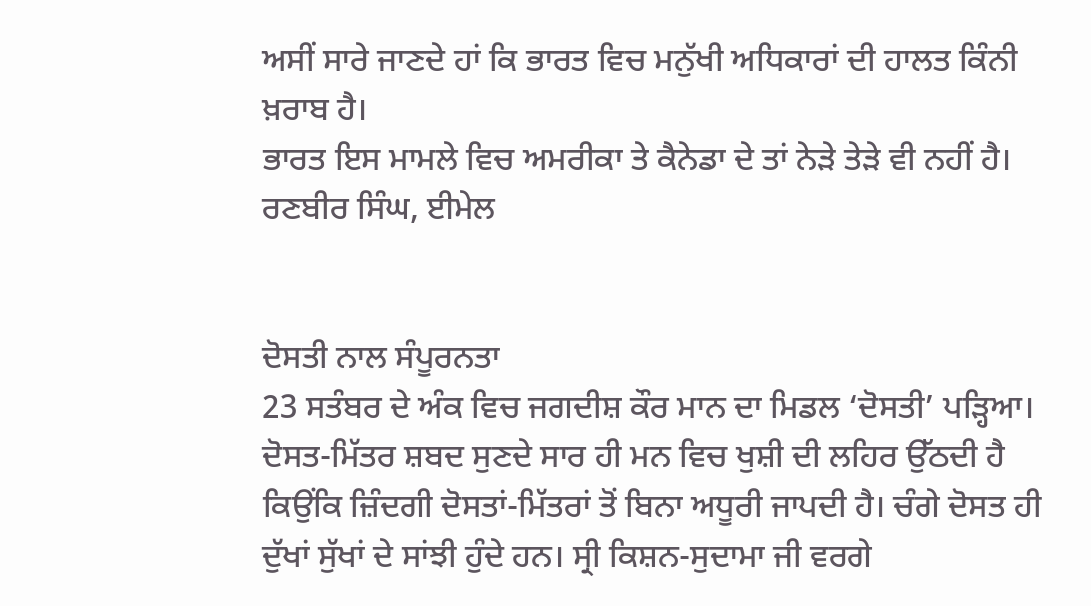ਅਸੀਂ ਸਾਰੇ ਜਾਣਦੇ ਹਾਂ ਕਿ ਭਾਰਤ ਵਿਚ ਮਨੁੱਖੀ ਅਧਿਕਾਰਾਂ ਦੀ ਹਾਲਤ ਕਿੰਨੀ ਖ਼ਰਾਬ ਹੈ।
ਭਾਰਤ ਇਸ ਮਾਮਲੇ ਵਿਚ ਅਮਰੀਕਾ ਤੇ ਕੈਨੇਡਾ ਦੇ ਤਾਂ ਨੇੜੇ ਤੇੜੇ ਵੀ ਨਹੀਂ ਹੈ।
ਰਣਬੀਰ ਸਿੰਘ, ਈਮੇਲ


ਦੋਸਤੀ ਨਾਲ ਸੰਪੂਰਨਤਾ
23 ਸਤੰਬਰ ਦੇ ਅੰਕ ਵਿਚ ਜਗਦੀਸ਼ ਕੌਰ ਮਾਨ ਦਾ ਮਿਡਲ ‘ਦੋਸਤੀ’ ਪੜ੍ਹਿਆ। ਦੋਸਤ-ਮਿੱਤਰ ਸ਼ਬਦ ਸੁਣਦੇ ਸਾਰ ਹੀ ਮਨ ਵਿਚ ਖੁਸ਼ੀ ਦੀ ਲਹਿਰ ਉੱਠਦੀ ਹੈ ਕਿਉਂਕਿ ਜ਼ਿੰਦਗੀ ਦੋਸਤਾਂ-ਮਿੱਤਰਾਂ ਤੋਂ ਬਿਨਾ ਅਧੂਰੀ ਜਾਪਦੀ ਹੈ। ਚੰਗੇ ਦੋਸਤ ਹੀ ਦੁੱਖਾਂ ਸੁੱਖਾਂ ਦੇ ਸਾਂਝੀ ਹੁੰਦੇ ਹਨ। ਸ੍ਰੀ ਕਿਸ਼ਨ-ਸੁਦਾਮਾ ਜੀ ਵਰਗੇ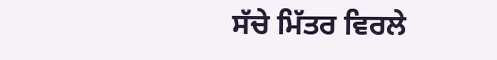ਸੱਚੇ ਮਿੱਤਰ ਵਿਰਲੇ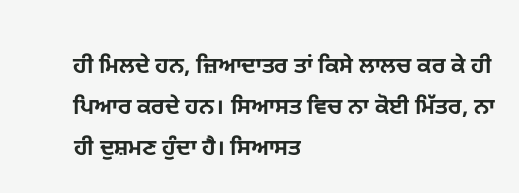ਹੀ ਮਿਲਦੇ ਹਨ, ਜ਼ਿਆਦਾਤਰ ਤਾਂ ਕਿਸੇ ਲਾਲਚ ਕਰ ਕੇ ਹੀ ਪਿਆਰ ਕਰਦੇ ਹਨ। ਸਿਆਸਤ ਵਿਚ ਨਾ ਕੋਈ ਮਿੱਤਰ, ਨਾ ਹੀ ਦੁਸ਼ਮਣ ਹੁੰਦਾ ਹੈ। ਸਿਆਸਤ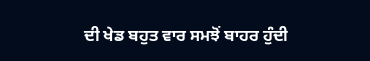ਦੀ ਖੇਡ ਬਹੁਤ ਵਾਰ ਸਮਝੋਂ ਬਾਹਰ ਹੁੰਦੀ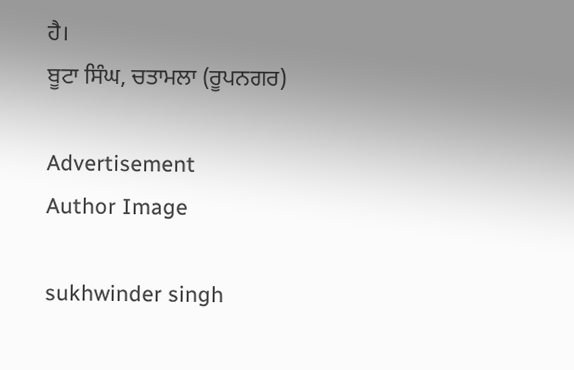ਹੈ।
ਬੂਟਾ ਸਿੰਘ, ਚਤਾਮਲਾ (ਰੂਪਨਗਰ)

Advertisement
Author Image

sukhwinder singh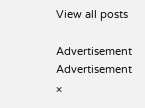View all posts

Advertisement
Advertisement
×